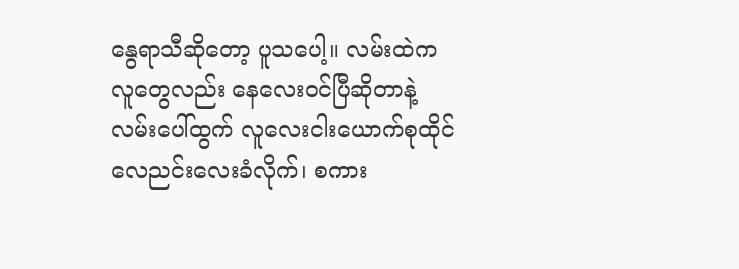နွေရာသီဆိုတော့ ပူသပေါ့။ လမ်းထဲကလူတွေလည်း နေလေးဝင်ပြီဆိုတာနဲ့ လမ်းပေါ်ထွက် လူလေးငါးယောက်စုထိုင် လေညင်းလေးခံလိုက်၊ စကား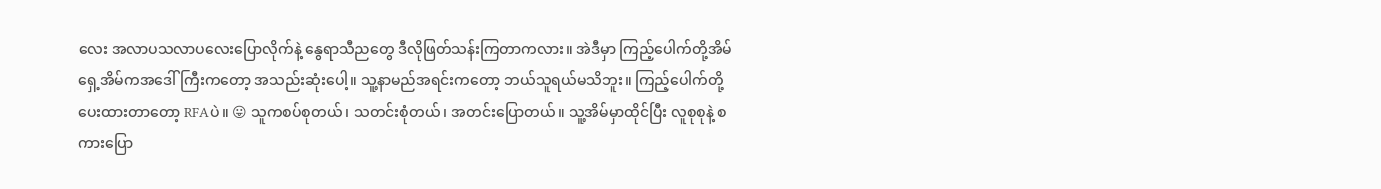လေး အလာပသလာပလေးပြောလိုက်နဲ့ နွေရာသီညတွေ ဒီလိုဖြတ်သန်းကြတာကလား။ အဲဒီမှာ ကြည့်ပေါက်တို့အိမ်ရှေ့အိမ်ကအဒေါ်ကြီးကတော့ အသည်းဆုံးပေါ့။ သူ့နာမည်အရင်းကတော့ ဘယ်သူရယ်မသိဘူး။ ကြည့်ပေါက်တို့ပေးထားတာတော့ RFAပဲ။ 😛 သူကစပ်စုတယ်၊ သတင်းစုံတယ်၊ အတင်းပြောတယ်။ သူ့အိမ်မှာထိုင်ပြီး လူစုစုနဲ့ စကားပြော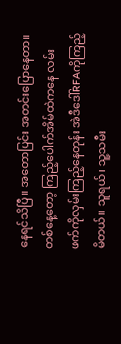နေရင်သိပြီ။ အတောပြင်း အတင်းပြောနေတာ။ တစ်နေ့တော့ ကြည့်ပေါက်အိမ်ထဲကနေ လမ်းဖက်ကိုလှမ်းကြည့်နေတုန်း အဲဒီဒေါ်RFAကိုကြည့်မိတယ်။ သူရယ်၊ သူ့သမီး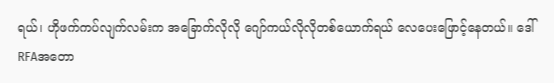ရယ်၊ ဟိုဖက်ကပ်လျက်လမ်းက အခြောက်လိုလို ဂျော်ကယ်လိုလိုတစ်ယောက်ရယ် လေပေးဖြောင့်နေတယ်။ ဒေါ်RFAအတော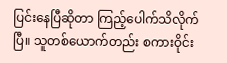ပြင်းနေပြီဆိုတာ ကြည့်ပေါက်သိလိုက်ပြီ။ သူတစ်ယောက်တည်း စကားဝိုင်း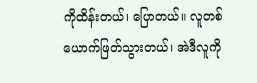ကိုထိန်းတယ်၊ ပြောတယ်။ လူတစ်ယောက်ဖြတ်သွားတယ်၊ အဲဒီလူကို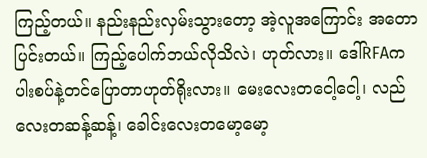ကြည့်တယ်။ နည်းနည်းလှမ်းသွားတော့ အဲ့လူအကြောင်း အတောပြင်းတယ်။ ကြည့်ပေါက်ဘယ်လိုသိလဲ၊ ဟုတ်လား။ ဒေါ်RFAက ပါးစပ်နဲ့တင်ပြောတာဟုတ်ရိုးလား။ မေးလေးတငေါ့ငေါ့၊ လည်လေးတဆန့်ဆန့်၊ ခေါင်းလေးတမော့မော့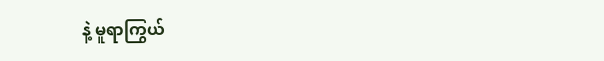နဲ့ မူရာကြွယ်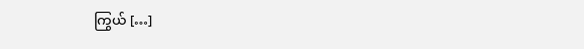ကြွယ် […]